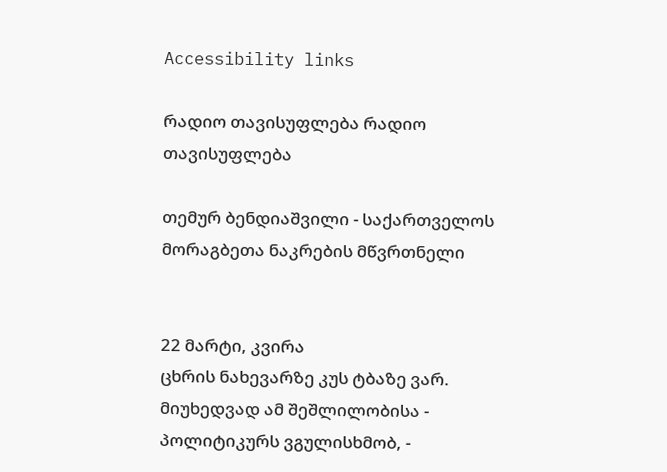Accessibility links

რადიო თავისუფლება რადიო თავისუფლება

თემურ ბენდიაშვილი - საქართველოს მორაგბეთა ნაკრების მწვრთნელი


22 მარტი, კვირა
ცხრის ნახევარზე კუს ტბაზე ვარ. მიუხედვად ამ შეშლილობისა - პოლიტიკურს ვგულისხმობ, -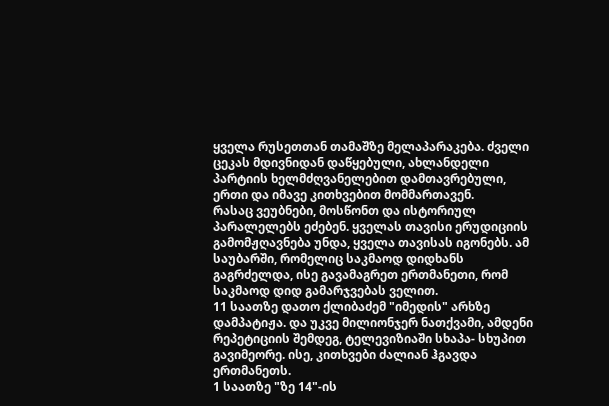ყველა რუსეთთან თამაშზე მელაპარაკება. ძველი ცეკას მდივნიდან დაწყებული, ახლანდელი პარტიის ხელმძღვანელებით დამთავრებული, ერთი და იმავე კითხვებით მომმართავენ.
რასაც ვეუბნები, მოსწონთ და ისტორიულ პარალელებს ეძებენ. ყველას თავისი ერუდიციის გამომჟღავნება უნდა, ყველა თავისას იგონებს. ამ საუბარში, რომელიც საკმაოდ დიდხანს გაგრძელდა, ისე გავამაგრეთ ერთმანეთი, რომ საკმაოდ დიდ გამარჯვებას ველით.
11 საათზე დათო ქლიბაძემ "იმედის" არხზე დამპატიჟა. და უკვე მილიონჯერ ნათქვამი, ამდენი რეპეტიციის შემდეგ, ტელევიზიაში სხაპა- სხუპით გავიმეორე. ისე, კითხვები ძალიან ჰგავდა ერთმანეთს.
1 საათზე "ზე 14"-ის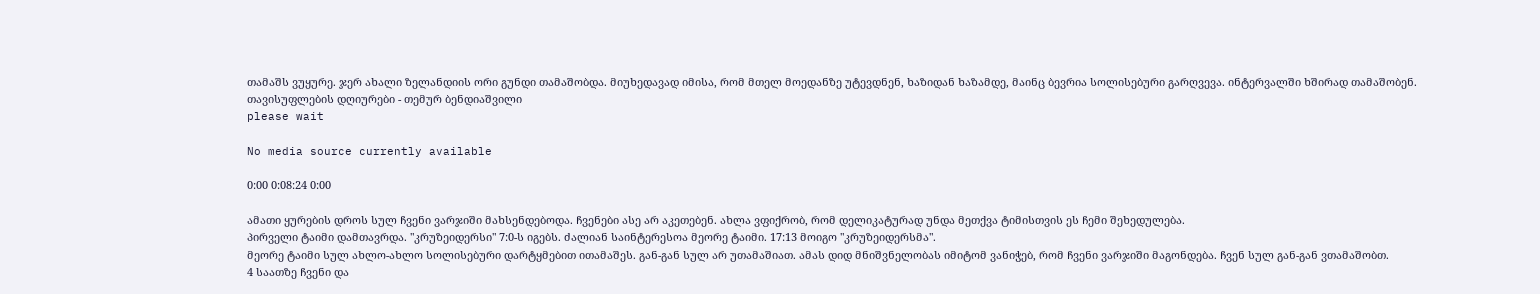თამაშს ვუყურე. ჯერ ახალი ზელანდიის ორი გუნდი თამაშობდა. მიუხედავად იმისა, რომ მთელ მოედანზე უტევდნენ, ხაზიდან ხაზამდე, მაინც ბევრია სოლისებური გარღვევა. ინტერვალში ხშირად თამაშობენ.
თავისუფლების დღიურები - თემურ ბენდიაშვილი
please wait

No media source currently available

0:00 0:08:24 0:00

ამათი ყურების დროს სულ ჩვენი ვარჯიში მახსენდებოდა. ჩვენები ასე არ აკეთებენ. ახლა ვფიქრობ, რომ დელიკატურად უნდა მეთქვა ტიმისთვის ეს ჩემი შეხედულება.
პირველი ტაიმი დამთავრდა. "კრუზეიდერსი" 7:0-ს იგებს. ძალიან საინტერესოა მეორე ტაიმი. 17:13 მოიგო "კრუზეიდერსმა".
მეორე ტაიმი სულ ახლო-ახლო სოლისებური დარტყმებით ითამაშეს. გან-გან სულ არ უთამაშიათ. ამას დიდ მნიშვნელობას იმიტომ ვანიჭებ, რომ ჩვენი ვარჯიში მაგონდება. ჩვენ სულ გან-გან ვთამაშობთ.
4 საათზე ჩვენი და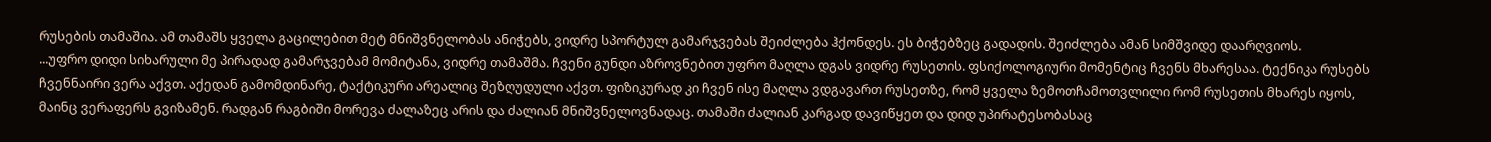რუსების თამაშია. ამ თამაშს ყველა გაცილებით მეტ მნიშვნელობას ანიჭებს, ვიდრე სპორტულ გამარჯვებას შეიძლება ჰქონდეს. ეს ბიჭებზეც გადადის. შეიძლება ამან სიმშვიდე დაარღვიოს.
...უფრო დიდი სიხარული მე პირადად გამარჯვებამ მომიტანა, ვიდრე თამაშმა. ჩვენი გუნდი აზროვნებით უფრო მაღლა დგას ვიდრე რუსეთის. ფსიქოლოგიური მომენტიც ჩვენს მხარესაა. ტექნიკა რუსებს ჩვენნაირი ვერა აქვთ. აქედან გამომდინარე, ტაქტიკური არეალიც შეზღუდული აქვთ. ფიზიკურად კი ჩვენ ისე მაღლა ვდგავართ რუსეთზე, რომ ყველა ზემოთჩამოთვლილი რომ რუსეთის მხარეს იყოს, მაინც ვერაფერს გვიზამენ. რადგან რაგბიში მორევა ძალაზეც არის და ძალიან მნიშვნელოვნადაც. თამაში ძალიან კარგად დავიწყეთ და დიდ უპირატესობასაც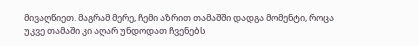მივაღწიეთ. მაგრამ მერე, ჩემი აზრით თამაშში დადგა მომენტი, როცა უკვე თამაში კი აღარ უნდოდათ ჩვენებს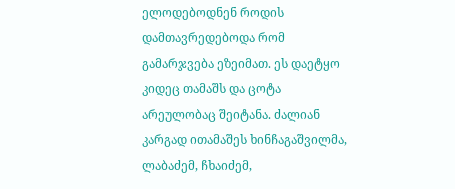ელოდებოდნენ როდის დამთავრედებოდა რომ გამარჯვება ეზეიმათ. ეს დაეტყო კიდეც თამაშს და ცოტა არეულობაც შეიტანა. ძალიან კარგად ითამაშეს ხინჩაგაშვილმა, ლაბაძემ, ჩხაიძემ,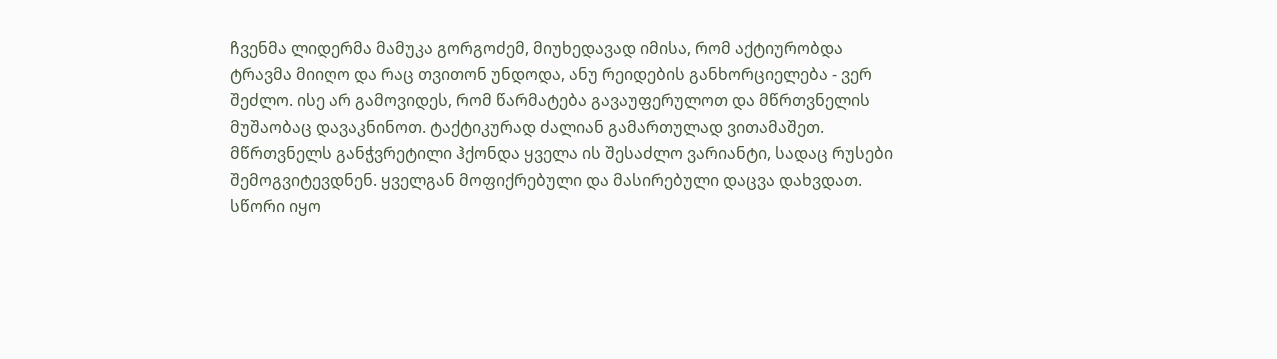ჩვენმა ლიდერმა მამუკა გორგოძემ, მიუხედავად იმისა, რომ აქტიურობდა ტრავმა მიიღო და რაც თვითონ უნდოდა, ანუ რეიდების განხორციელება - ვერ შეძლო. ისე არ გამოვიდეს, რომ წარმატება გავაუფერულოთ და მწრთვნელის მუშაობაც დავაკნინოთ. ტაქტიკურად ძალიან გამართულად ვითამაშეთ. მწრთვნელს განჭვრეტილი ჰქონდა ყველა ის შესაძლო ვარიანტი, სადაც რუსები შემოგვიტევდნენ. ყველგან მოფიქრებული და მასირებული დაცვა დახვდათ.
სწორი იყო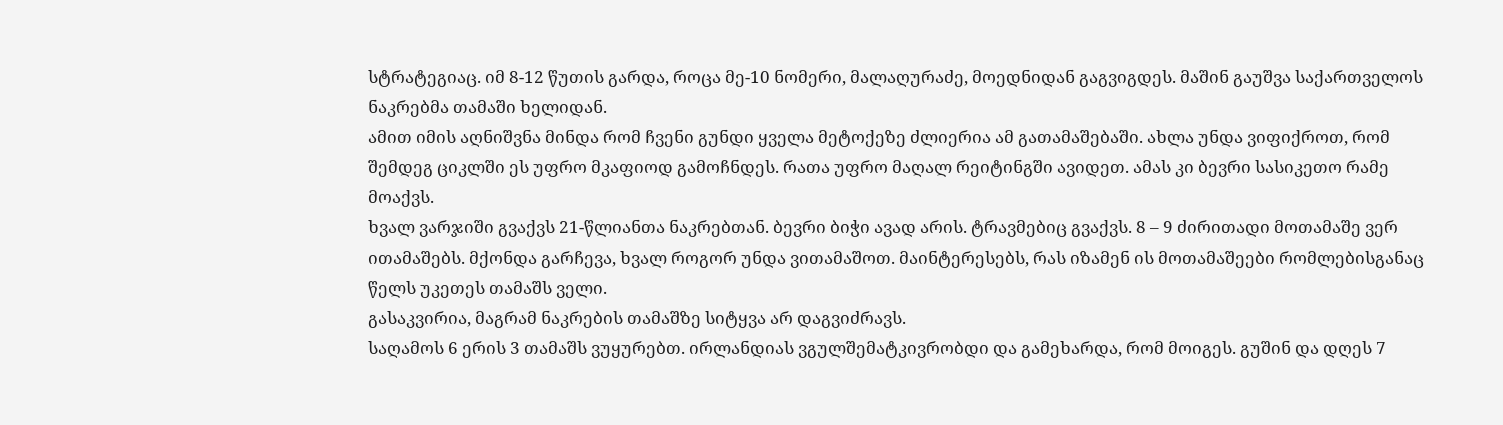სტრატეგიაც. იმ 8-12 წუთის გარდა, როცა მე-10 ნომერი, მალაღურაძე, მოედნიდან გაგვიგდეს. მაშინ გაუშვა საქართველოს ნაკრებმა თამაში ხელიდან.
ამით იმის აღნიშვნა მინდა რომ ჩვენი გუნდი ყველა მეტოქეზე ძლიერია ამ გათამაშებაში. ახლა უნდა ვიფიქროთ, რომ შემდეგ ციკლში ეს უფრო მკაფიოდ გამოჩნდეს. რათა უფრო მაღალ რეიტინგში ავიდეთ. ამას კი ბევრი სასიკეთო რამე მოაქვს.
ხვალ ვარჯიში გვაქვს 21-წლიანთა ნაკრებთან. ბევრი ბიჭი ავად არის. ტრავმებიც გვაქვს. 8 – 9 ძირითადი მოთამაშე ვერ ითამაშებს. მქონდა გარჩევა, ხვალ როგორ უნდა ვითამაშოთ. მაინტერესებს, რას იზამენ ის მოთამაშეები რომლებისგანაც წელს უკეთეს თამაშს ველი.
გასაკვირია, მაგრამ ნაკრების თამაშზე სიტყვა არ დაგვიძრავს.
საღამოს 6 ერის 3 თამაშს ვუყურებთ. ირლანდიას ვგულშემატკივრობდი და გამეხარდა, რომ მოიგეს. გუშინ და დღეს 7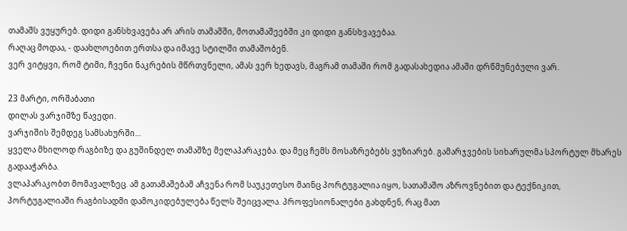თამაშს ვუყურებ. დიდი განსხვავება არ არის თამაშში, მოთამაშეებში კი დიდი განსხვავებაა.
რაღაც მოდაა, - დაახლოებით ერთსა და იმავე სტილში თამაშობენ.
ვერ ვიტყვი, რომ ტიმი, ჩვენი ნაკრების მწრთვნელი, ამას ვერ ხედავს, მაგრამ თამაში რომ გადასახედია ამაში დრწმუნებული ვარ.

23 მარტი, ორშაბათი
დილას ვარჯიშზე წავედი.
ვარჯიშის შემდეგ სამსახურში...
ყველა მხილოდ რაგბიზე და გუშინდელ თამაშზე მელაპარაკება. და მეც ჩემს მოსაზრებებს ვუზიარებ. გამარჯვების სიხარულმა სპორტულ მხარეს გადააჭარბა.
ვლაპარაკობთ მომავალზეც. ამ გათამაშებამ აჩვენა რომ საუკეთესო მაინც პორტუგალია იყო, სათამაშო აზროვნებით და ტექნიკით, პორტუგალიაში რაგბისადმი დამოკიდებულება წელს შეიცვალა. პროფესიონალები გახდნენ, რაც მათ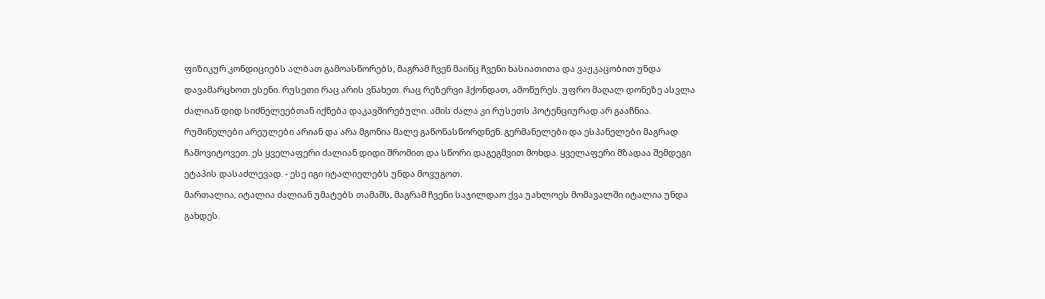ფიზიკურ კონდიციებს ალბათ გამოასწორებს, მაგრამ ჩვენ მაინც ჩვენი ხასიათითა და ვაჟკაცობით უნდა დავამარცხოთ ესენი. რუსეთი რაც არის ვნახეთ. რაც რეზერვი ჰქონდათ, ამოწურეს. უფრო მაღალ დონეზე ასვლა ძალიან დიდ სიძნელეებთან იქნება დაკავშირებული. ამის ძალა კი რუსეთს პოტენციურად არ გააჩნია. რუმინელები არეულები არიან და არა მგონია მალე გაწონასწორდნენ. გერმანელები და ესპანელები მაგრად ჩამოვიტოვეთ. ეს ყველაფერი ძალიან დიდი შრომით და სწორი დაგეგმვით მოხდა. ყველაფერი მზადაა შემდეგი ეტაპის დასაძლევად. - ესე იგი იტალიელებს უნდა მოვუგოთ.
მართალია, იტალია ძალიან უმატებს თამაშს, მაგრამ ჩვენი საჯილდაო ქვა უახლოეს მომავალში იტალია უნდა გახდეს.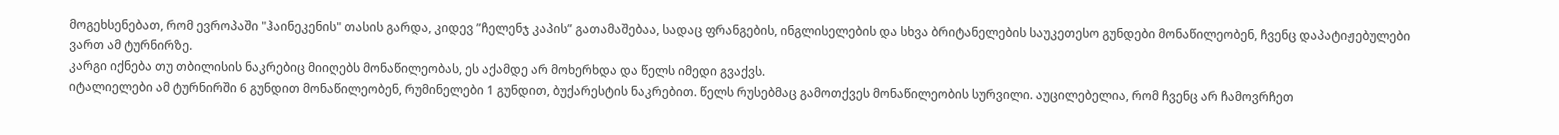მოგეხსენებათ, რომ ევროპაში "ჰაინეკენის" თასის გარდა, კიდევ ”ჩელენჯ კაპის” გათამაშებაა, სადაც ფრანგების, ინგლისელების და სხვა ბრიტანელების საუკეთესო გუნდები მონაწილეობენ, ჩვენც დაპატიჟებულები ვართ ამ ტურნირზე.
კარგი იქნება თუ თბილისის ნაკრებიც მიიღებს მონაწილეობას, ეს აქამდე არ მოხერხდა და წელს იმედი გვაქვს.
იტალიელები ამ ტურნირში 6 გუნდით მონაწილეობენ, რუმინელები 1 გუნდით, ბუქარესტის ნაკრებით. წელს რუსებმაც გამოთქვეს მონაწილეობის სურვილი. აუცილებელია, რომ ჩვენც არ ჩამოვრჩეთ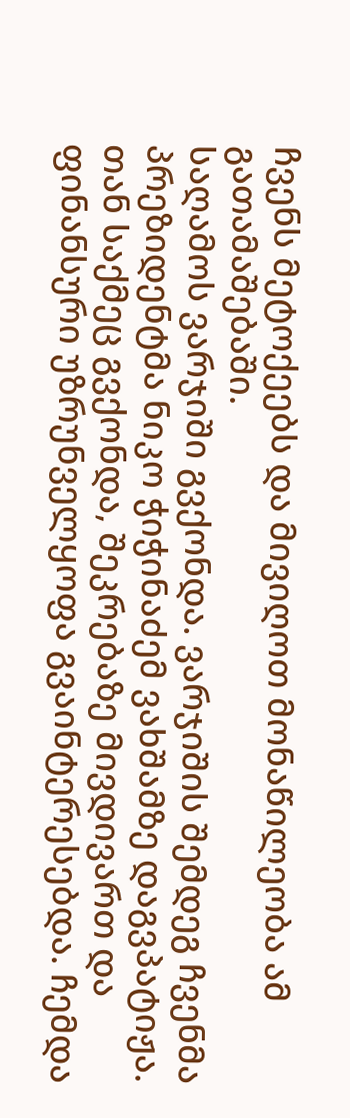ჩვენს მეტოქეებს და მივიღოთ მონაწილეობა ამ გათამაშებაში.
საღამოს ვარჯიში გვქონდა. ვარჯიშის შემდეგ ჩვენმა პრეზიდენტმა ნიკო ჭიჭინაძემ ვახშამზე დაგვპატიჟა. თან საქმეც გვქონდა, შეკრებაზე მივდივართ და ფინანსური უზრუნველყოფა გვაინტერესებდა. ჩემდა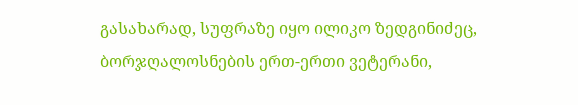გასახარად, სუფრაზე იყო ილიკო ზედგინიძეც, ბორჯღალოსნების ერთ-ერთი ვეტერანი,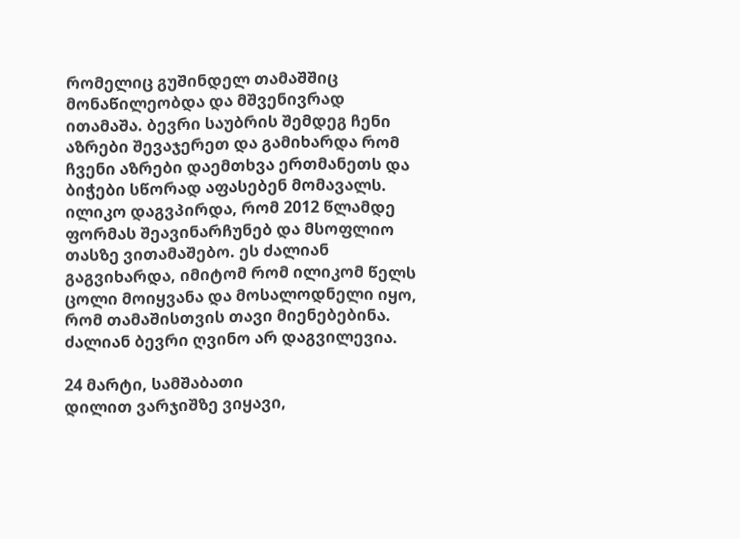რომელიც გუშინდელ თამაშშიც მონაწილეობდა და მშვენივრად ითამაშა. ბევრი საუბრის შემდეგ ჩენი აზრები შევაჯერეთ და გამიხარდა რომ ჩვენი აზრები დაემთხვა ერთმანეთს და ბიჭები სწორად აფასებენ მომავალს. ილიკო დაგვპირდა, რომ 2012 წლამდე ფორმას შეავინარჩუნებ და მსოფლიო თასზე ვითამაშებო. ეს ძალიან გაგვიხარდა, იმიტომ რომ ილიკომ წელს ცოლი მოიყვანა და მოსალოდნელი იყო, რომ თამაშისთვის თავი მიენებებინა.
ძალიან ბევრი ღვინო არ დაგვილევია.

24 მარტი, სამშაბათი
დილით ვარჯიშზე ვიყავი,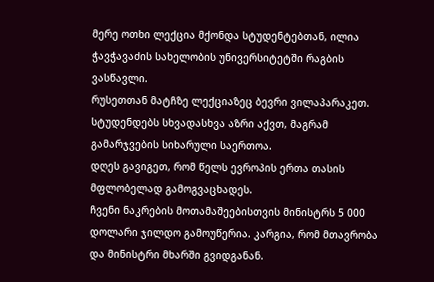მერე ოთხი ლექცია მქონდა სტუდენტებთან, ილია ჭავჭავაძის სახელობის უნივერსიტეტში რაგბის ვასწავლი.
რუსეთთან მატჩზე ლექციაზეც ბევრი ვილაპარაკეთ. სტუდენდებს სხვადასხვა აზრი აქვთ, მაგრამ გამარჯვების სიხარული საერთოა.
დღეს გავიგეთ, რომ წელს ევროპის ერთა თასის მფლობელად გამოგვაცხადეს.
ჩვენი ნაკრების მოთამაშეებისთვის მინისტრს 5 000 დოლარი ჯილდო გამოუწერია. კარგია, რომ მთავრობა და მინისტრი მხარში გვიდგანან.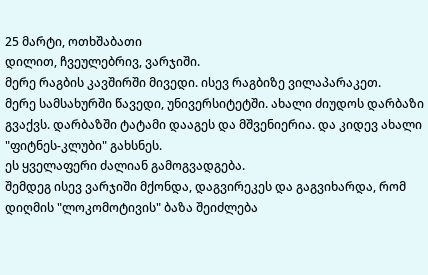25 მარტი, ოთხშაბათი
დილით, ჩვეულებრივ, ვარჯიში.
მერე რაგბის კავშირში მივედი. ისევ რაგბიზე ვილაპარაკეთ.
მერე სამსახურში წავედი, უნივერსიტეტში. ახალი ძიუდოს დარბაზი გვაქვს. დარბაზში ტატამი დააგეს და მშვენიერია. და კიდევ ახალი "ფიტნეს-კლუბი" გახსნეს.
ეს ყველაფერი ძალიან გამოგვადგება.
შემდეგ ისევ ვარჯიში მქონდა, დაგვირეკეს და გაგვიხარდა, რომ დიღმის "ლოკომოტივის" ბაზა შეიძლება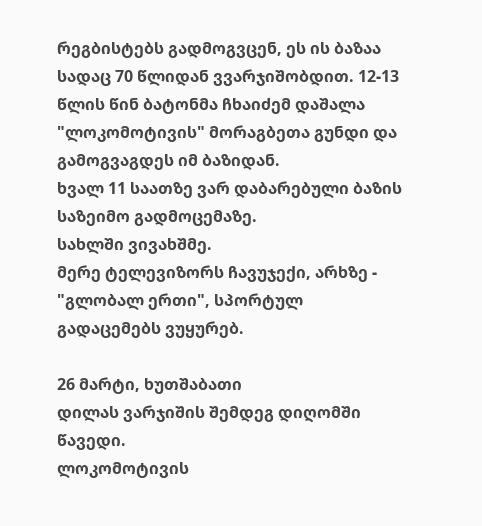რეგბისტებს გადმოგვცენ, ეს ის ბაზაა სადაც 70 წლიდან ვვარჯიშობდით. 12-13 წლის წინ ბატონმა ჩხაიძემ დაშალა "ლოკომოტივის" მორაგბეთა გუნდი და გამოგვაგდეს იმ ბაზიდან.
ხვალ 11 საათზე ვარ დაბარებული ბაზის საზეიმო გადმოცემაზე.
სახლში ვივახშმე.
მერე ტელევიზორს ჩავუჯექი, არხზე - "გლობალ ერთი", სპორტულ გადაცემებს ვუყურებ.

26 მარტი, ხუთშაბათი
დილას ვარჯიშის შემდეგ დიღომში წავედი.
ლოკომოტივის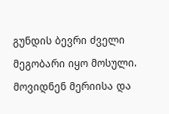გუნდის ბევრი ძველი მეგობარი იყო მოსული. მოვიდნენ მერიისა და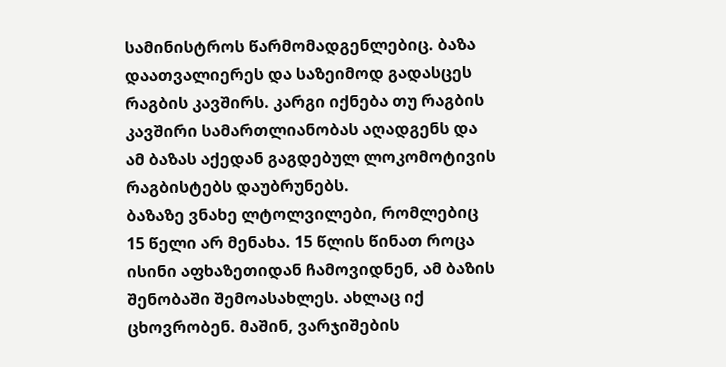სამინისტროს წარმომადგენლებიც. ბაზა დაათვალიერეს და საზეიმოდ გადასცეს რაგბის კავშირს. კარგი იქნება თუ რაგბის კავშირი სამართლიანობას აღადგენს და ამ ბაზას აქედან გაგდებულ ლოკომოტივის რაგბისტებს დაუბრუნებს.
ბაზაზე ვნახე ლტოლვილები, რომლებიც 15 წელი არ მენახა. 15 წლის წინათ როცა ისინი აფხაზეთიდან ჩამოვიდნენ, ამ ბაზის შენობაში შემოასახლეს. ახლაც იქ ცხოვრობენ. მაშინ, ვარჯიშების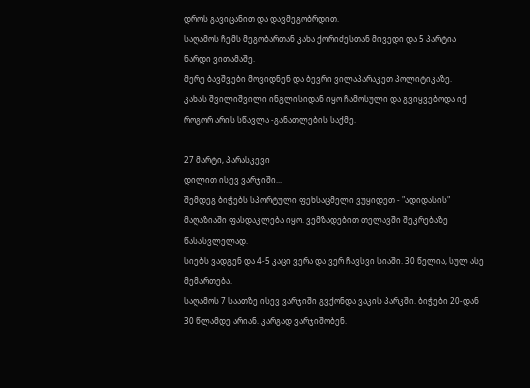დროს გავიცანით და დავმეგობრდით.
საღამოს ჩემს მეგობართან კახა ქორიძესთან მივედი და 5 პარტია ნარდი ვითამაშე.
მერე ბავშვები მოვიდნენ და ბევრი ვილაპარაკეთ პოლიტიკაზე.
კახას შვილიშვილი ინგლისიდან იყო ჩამოსული და გვიყვებოდა იქ როგორ არის სწავლა -განათლების საქმე.

27 მარტი, პარასკევი
დილით ისევ ვარჯიში...
შემდეგ ბიჭებს სპორტული ფეხსაცმელი ვუყიდეთ - "ადიდასის" მაღაზიაში ფასდაკლება იყო. ვემზადებით თელავში შეკრებაზე წასასვლელად.
სიებს ვადგენ და 4-5 კაცი ვერა და ვერ ჩავსვი სიაში. 30 წელია, სულ ასე მემართება.
საღამოს 7 საათზე ისევ ვარჯიში გვქონდა ვაკის პარკში. ბიჭები 20-დან 30 წლამდე არიან. კარგად ვარჯიშობენ.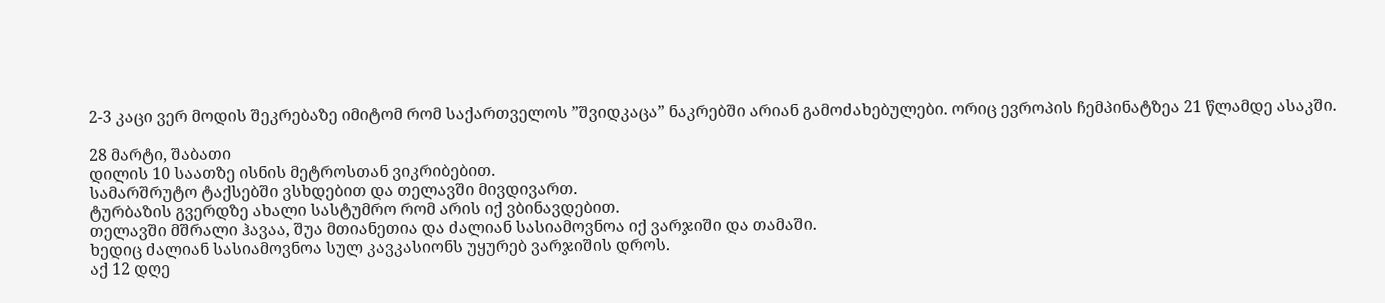2-3 კაცი ვერ მოდის შეკრებაზე იმიტომ რომ საქართველოს ”შვიდკაცა” ნაკრებში არიან გამოძახებულები. ორიც ევროპის ჩემპინატზეა 21 წლამდე ასაკში.

28 მარტი, შაბათი
დილის 10 საათზე ისნის მეტროსთან ვიკრიბებით.
სამარშრუტო ტაქსებში ვსხდებით და თელავში მივდივართ.
ტურბაზის გვერდზე ახალი სასტუმრო რომ არის იქ ვბინავდებით.
თელავში მშრალი ჰავაა, შუა მთიანეთია და ძალიან სასიამოვნოა იქ ვარჯიში და თამაში.
ხედიც ძალიან სასიამოვნოა სულ კავკასიონს უყურებ ვარჯიშის დროს.
აქ 12 დღე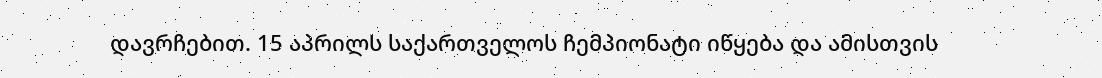დავრჩებით. 15 აპრილს საქართველოს ჩემპიონატი იწყება და ამისთვის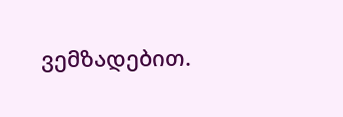ვემზადებით.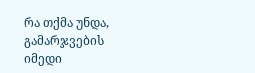რა თქმა უნდა, გამარჯვების იმედი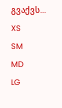გვაქვს...
XS
SM
MD
LG